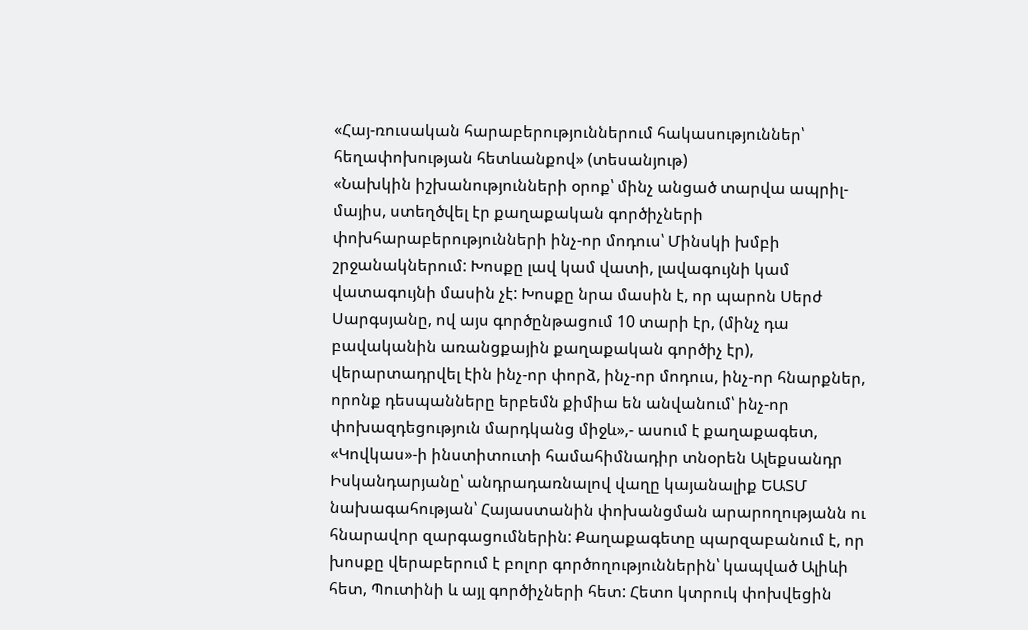«Հայ-ռուսական հարաբերություններում հակասություններ՝ հեղափոխության հետևանքով» (տեսանյութ)
«Նախկին իշխանությունների օրոք՝ մինչ անցած տարվա ապրիլ-մայիս, ստեղծվել էր քաղաքական գործիչների փոխհարաբերությունների ինչ-որ մոդուս՝ Մինսկի խմբի շրջանակներում: Խոսքը լավ կամ վատի, լավագույնի կամ վատագույնի մասին չէ: Խոսքը նրա մասին է, որ պարոն Սերժ Սարգսյանը, ով այս գործընթացում 10 տարի էր, (մինչ դա բավականին առանցքային քաղաքական գործիչ էր), վերարտադրվել էին ինչ-որ փորձ, ինչ-որ մոդուս, ինչ-որ հնարքներ, որոնք դեսպանները երբեմն քիմիա են անվանում՝ ինչ-որ փոխազդեցություն մարդկանց միջև»,- ասում է քաղաքագետ, «Կովկաս»-ի ինստիտուտի համահիմնադիր տնօրեն Ալեքսանդր Իսկանդարյանը՝ անդրադառնալով վաղը կայանալիք ԵԱՏՄ նախագահության՝ Հայաստանին փոխանցման արարողությանն ու հնարավոր զարգացումներին: Քաղաքագետը պարզաբանում է, որ խոսքը վերաբերում է բոլոր գործողություններին՝ կապված Ալիևի հետ, Պուտինի և այլ գործիչների հետ: Հետո կտրուկ փոխվեցին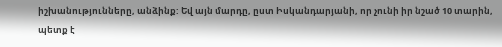իշխանությունները, անձինք: Եվ այն մարդը, ըստ Իսկանդարյանի, որ չունի իր նշած 10 տարին, պետք է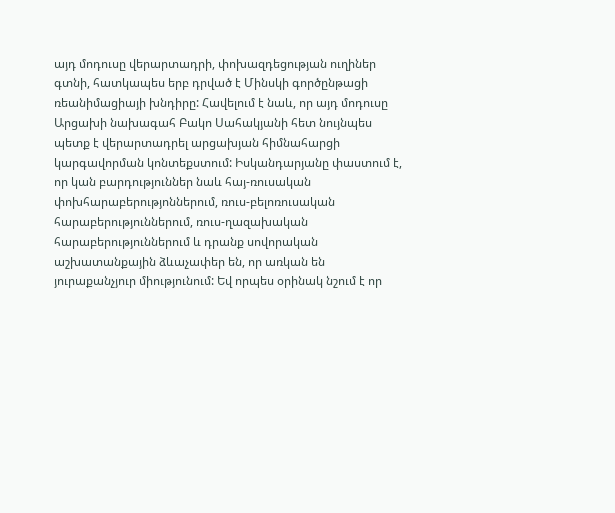այդ մոդուսը վերարտադրի, փոխազդեցության ուղիներ գտնի, հատկապես երբ դրված է Մինսկի գործընթացի ռեանիմացիայի խնդիրը: Հավելում է նաև, որ այդ մոդուսը Արցախի նախագահ Բակո Սահակյանի հետ նույնպես պետք է վերարտադրել արցախյան հիմնահարցի կարգավորման կոնտեքստում: Իսկանդարյանը փաստում է, որ կան բարդություններ նաև հայ-ռուսական փոխհարաբերությոններում, ռուս-բելոռուսական հարաբերություններում, ռուս-ղազախական հարաբերություններում և դրանք սովորական աշխատանքային ձևաչափեր են, որ առկան են յուրաքանչյուր միությունում: Եվ որպես օրինակ նշում է որ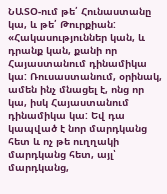ՆԱՏՕ-ում թե՛ Հունաստանը կա, և թե՛ Թուրքիան: «Հակասություններ կան, և դրանք կան, քանի որ Հայաստանում դինամիկա կա: Ռուսաստանում, օրինակ, ամեն ինչ մնացել է, ոնց որ կա, իսկ Հայաստանում դինամիկա կա: Եվ դա կապված է նոր մարդկանց հետ և ոչ թե ուղղակի մարդկանց հետ, այլ՝ մարդկանց,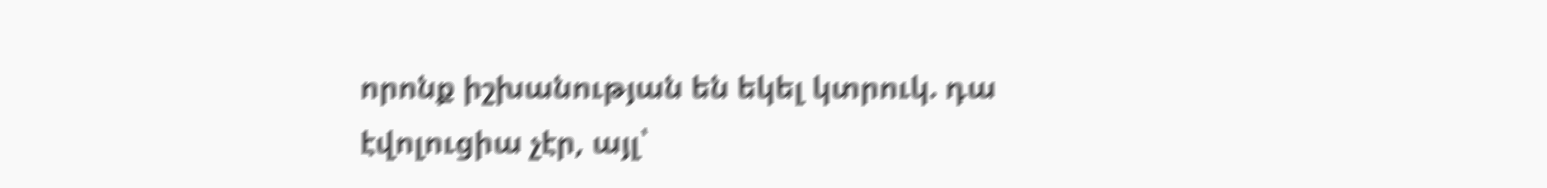որոնք իշխանության են եկել կտրուկ. դա էվոլուցիա չէր, այլ՝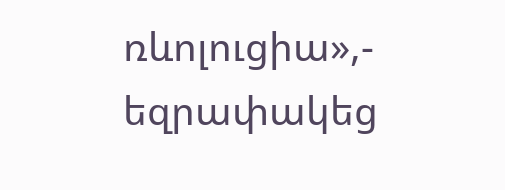ռևոլուցիա»,- եզրափակեց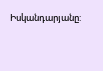Իսկանդարյանը: